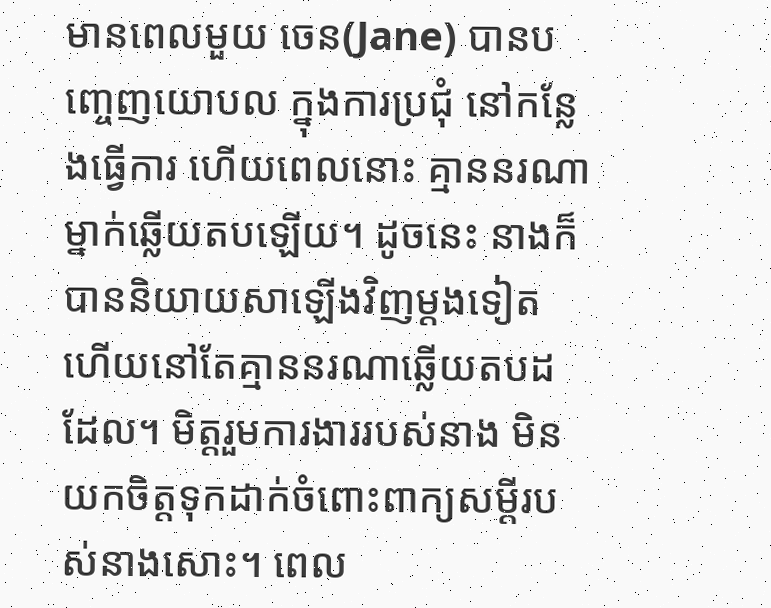មានពេលមួយ ចេន(Jane) បានបញ្ចេញយោបល ក្នុងការប្រជុំ នៅកន្លែងធ្វើការ ហើយពេលនោះ គ្មាននរណាម្នាក់ឆ្លើយតបឡើយ។ ដូចនេះ នាងក៏បាននិយាយសាឡើងវិញម្តងទៀត ហើយនៅតែគ្មាននរណាឆ្លើយតបដដែល។ មិត្តរួមការងាររបស់នាង មិនយកចិត្តទុកដាក់ចំពោះពាក្យសម្តីរបស់នាងសោះ។ ពេល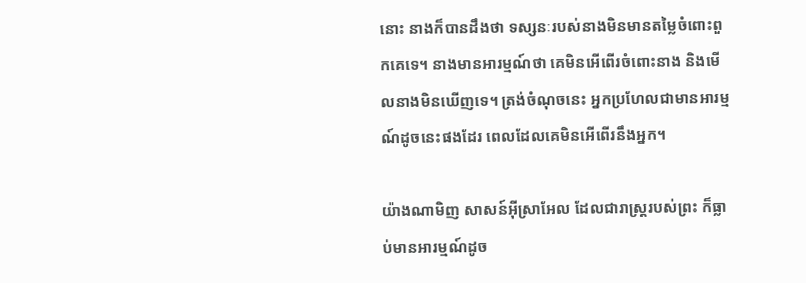នោះ នាងក៏បានដឹងថា ទស្សនៈរបស់នាងមិនមានតម្លៃចំពោះពួកគេទេ។ នាងមានអារម្មណ៍ថា គេមិនអើពើរចំពោះនាង និងមើលនាងមិនឃើញទេ។ ត្រង់ចំណុចនេះ អ្នកប្រហែលជាមានអារម្មណ៍ដូចនេះផងដែរ ពេលដែលគេមិនអើពើរនឹងអ្នក។

យ៉ាងណាមិញ សាសន៍អ៊ីស្រាអែល ដែលជារាស្រ្តរបស់ព្រះ ក៏ធ្លាប់មានអារម្មណ៍ដូច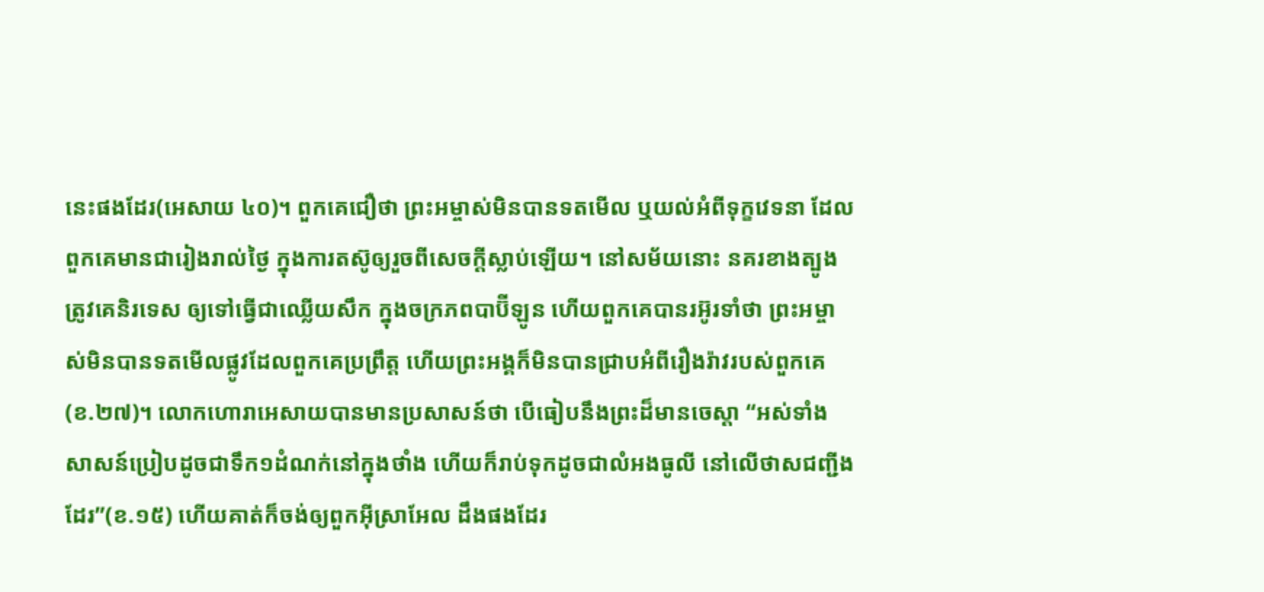នេះផងដែរ(អេសាយ ៤០)។ ពួកគេជឿថា ព្រះអម្ចាស់មិនបានទតមើល ឬយល់អំពីទុក្ខវេទនា ដែលពួកគេមានជារៀងរាល់ថ្ងៃ ក្នុងការតស៊ូឲ្យរួចពីសេចក្តីស្លាប់ឡើយ។ នៅសម័យនោះ នគរខាងត្បូងត្រូវគេនិរទេស ឲ្យទៅធ្វើជាឈ្លើយសឹក ក្នុងចក្រភពបាប៊ីឡូន ហើយពួកគេបានរអ៊ូរទាំថា ព្រះអម្ចាស់មិនបានទតមើលផ្លូវដែលពួកគេប្រព្រឹត្ត ហើយព្រះអង្គក៏មិនបានជ្រាបអំពីរឿងរ៉ាវរបស់ពួកគេ(ខ.២៧)។ លោកហោរាអេសាយបានមានប្រសាសន៍ថា បើធៀបនឹងព្រះដ៏មានចេស្តា “អស់ទាំងសាសន៍ប្រៀបដូចជាទឹក១ដំណក់នៅក្នុងថាំង ហើយក៏រាប់ទុកដូចជាលំអងធូលី នៅលើថាសជញ្ជីងដែរ”(ខ.១៥) ហើយគាត់ក៏ចង់ឲ្យពួកអ៊ីស្រាអែល ដឹងផងដែរ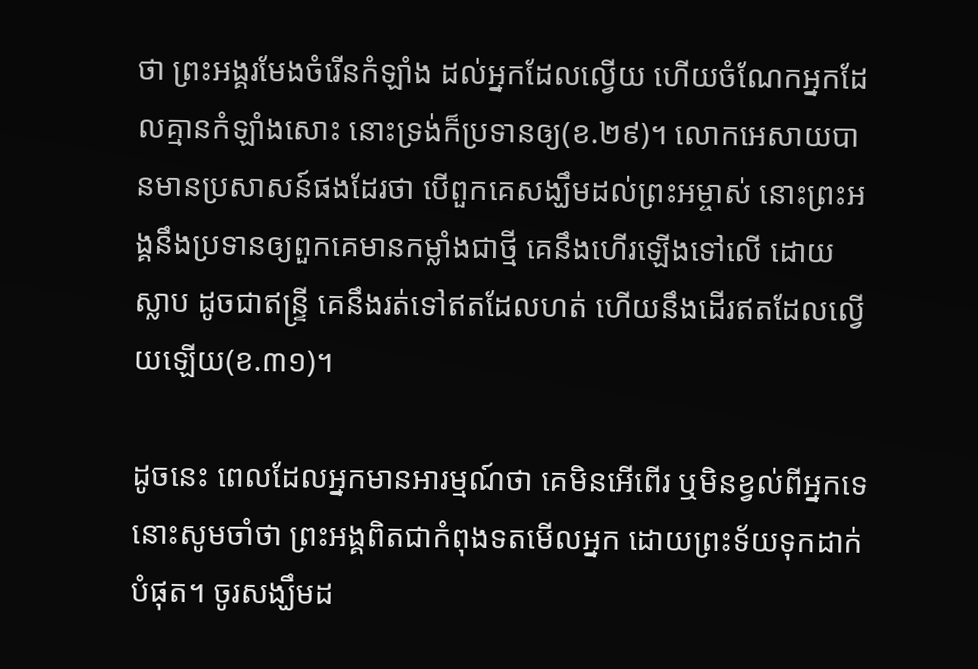ថា ព្រះអង្គរមែងចំរើនកំឡាំង ដល់អ្នកដែលល្វើយ ហើយចំណែកអ្នកដែលគ្មានកំឡាំងសោះ នោះទ្រង់ក៏ប្រទានឲ្យ(ខ.២៩)។ លោកអេសាយបានមានប្រសាសន៍ផងដែរថា បើពួកគេសង្ឃឹមដល់ព្រះអម្ចាស់ នោះព្រះអង្គនឹងប្រទានឲ្យពួកគេមានកម្លាំងជាថ្មី គេនឹងហើរឡើងទៅលើ ដោយស្លាប ដូចជាឥន្ទ្រី គេនឹងរត់ទៅឥតដែលហត់ ហើយនឹងដើរឥតដែលល្វើយឡើយ(ខ.៣១)។

ដូចនេះ ពេលដែលអ្នកមានអារម្មណ៍ថា គេមិនអើពើរ ឬមិនខ្វល់ពីអ្នកទេ នោះសូមចាំថា ព្រះអង្គពិតជាកំពុងទតមើលអ្នក ដោយព្រះទ័យទុកដាក់បំផុត។ ចូរសង្ឃឹមដ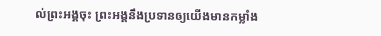ល់ព្រះអង្គចុះ ព្រះអង្គនឹងប្រទានឲ្យយើងមានកម្លាំង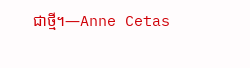ជាថ្មី។—Anne Cetas